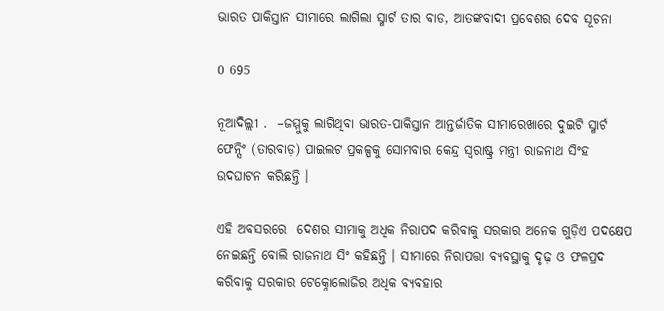ଭାରତ ପାକିସ୍ତାନ ସୀମାରେ ଲାଗିଲା ସ୍ମାର୍ଟ ତାର ବାଡ, ଆତଙ୍କବାଦୀ ପ୍ରବେଶର ଦେବ ସୂଚନା

0 695

ନୂଆଦିଲ୍ଲୀ .  –ଜମ୍ମୁକୁ ଲାଗିଥିବା ଭାରତ-ପାକିସ୍ତାନ ଆନ୍ତର୍ଜାତିକ ସୀମାରେଖାରେ ଦୁଇଟି ସ୍ମାର୍ଟ ଫେନ୍ସିଂ (ତାରବାଡ଼) ପାଇଲଟ ପ୍ରକଳ୍ପକୁ ସୋମବାର କେନ୍ଦ୍ର ସ୍ୱରାଷ୍ଟ୍ର ମନ୍ତ୍ରୀ ରାଜନାଥ ସିଂହ ଉଦଘାଟନ କରିଛନ୍ତି ।

ଏହି ଅବସରରେ  ଦେଶର ସୀମାକୁ ଅଧିକ ନିରାପଦ କରିବାକୁ ସରକାର ଅନେକ ଗୁଡ଼ିଏ ପଦକ୍ଷେପ ନେଇଛନ୍ତି ବୋଲି ରାଜନାଥ ସିଂ କହିଛନ୍ତି । ସୀମାରେ ନିରାପତ୍ତା ବ୍ୟବସ୍ଥାକୁ ଦୃଢ଼ ଓ ଫଳପ୍ରଦ କରିବାକୁ ସରକାର ଟେକ୍ନୋଲୋଜିର ଅଧିକ ବ୍ୟବହାର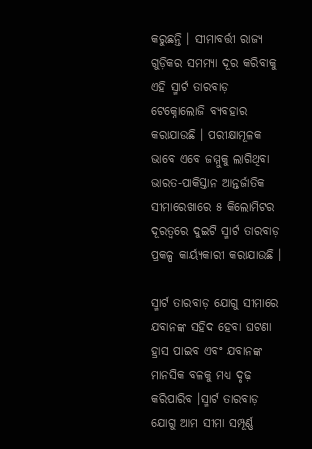କରୁଛନ୍ତି । ସୀମାବର୍ତ୍ତୀ ରାଜ୍ୟ ଗୁଡ଼ିକର ସମମ୍ୟା ଦୂର କରିବାକୁ ଏହି ସ୍ମାର୍ଟ ତାରବାଡ଼ ଟେକ୍ନୋଲୋଜି ବ୍ୟବହାର କରାଯାଉଛି । ପରୀକ୍ଷାମୂଳକ ଭାବେ ଏବେ ଜମ୍ମୁକୁ ଲାଗିଥିବା ଭାରତ-ପାକିସ୍ତାନ ଆନ୍ତର୍ଜାତିକ ସୀମାରେଖାରେ ୫ କିଲୋମିଟର ଦୂରତ୍ୱରେ ଦୁଇଟି ସ୍ମାର୍ଟ ତାରବାଡ଼ ପ୍ରକଳ୍ପ କାର୍ୟ୍ୟକାରୀ କରାଯାଉଛି ।

ସ୍ମାର୍ଟ ତାରବାଡ଼ ଯୋଗୁ ସୀମାରେ ଯବାନଙ୍କ ସହିଦ ହେବା ଘଟଣା ହ୍ରାସ ପାଇବ ଏବଂ ଯବାନଙ୍କ ମାନସିକ ବଳକୁ ମଧ୍ୟ ଦୃଢ଼ କରିପାରିବ ।ସ୍ମାର୍ଟ ତାରବାଡ଼ ଯୋଗୁ ଆମ ସୀମା ସମ୍ପୂର୍ଣ୍ଣ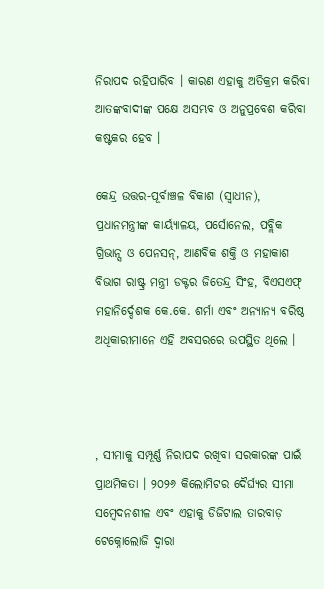ନିରାପଦ ରହିପାରିବ । କାରଣ ଏହାକୁ ଅତିକ୍ରମ କରିବା ଆତଙ୍କବାଦୀଙ୍କ ପକ୍ଷେ ଅସମ୍ଭବ ଓ ଅନୁପ୍ରବେଶ କରିବା କଷ୍ଟକର ହେବ ।

କେନ୍ଦ୍ର ଉତ୍ତର-ପୂର୍ବାଞ୍ଚଳ ବିକାଶ (ସ୍ୱାଧୀନ), ପ୍ରଧାନମନ୍ତ୍ରୀଙ୍କ କାର୍ୟ୍ୟାଳୟ, ପର୍ସୋନେଲ, ପବ୍ଲିକ ଗ୍ରିଭାନ୍ସ ଓ ପେନସନ୍, ଆଣବିକ ଶକ୍ତି ଓ ମହାକାଶ ବିଭାଗ ରାଷ୍ଟ୍ର ମନ୍ତ୍ରୀ ଡକ୍ଟର ଜିତେନ୍ଦ୍ର ସିଂହ, ବିଏସଏଫ୍ ମହାନିର୍ଦ୍ଦେଶକ କେ.କେ. ଶର୍ମା ଏବଂ ଅନ୍ୟାନ୍ୟ ବରିଷ୍ଠ ଅଧିକାରୀମାନେ ଏହି ଅବସରରେ ଉପସ୍ଥିତ ଥିଲେ ।



, ସୀମାକୁ ସମ୍ପୂର୍ଣ୍ଣ ନିରାପଦ ରଖିବା ସରକାରଙ୍କ ପାଇଁ ପ୍ରାଥମିକତା । ୨୦୨୬ କିଲୋମିଟର ଦୈର୍ଘ୍ୟର ସୀମା ସମ୍ବେଦନଶୀଳ ଏବଂ ଏହାକୁ ଡିଜିଟାଲ ତାରବାଡ଼ ଟେକ୍ନୋଲୋଜି ଦ୍ୱାରା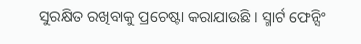ସୁରକ୍ଷିତ ରଖିବାକୁ ପ୍ରଚେଷ୍ଟା କରାଯାଉଛି । ସ୍ମାର୍ଟ ଫେନ୍ସିଂ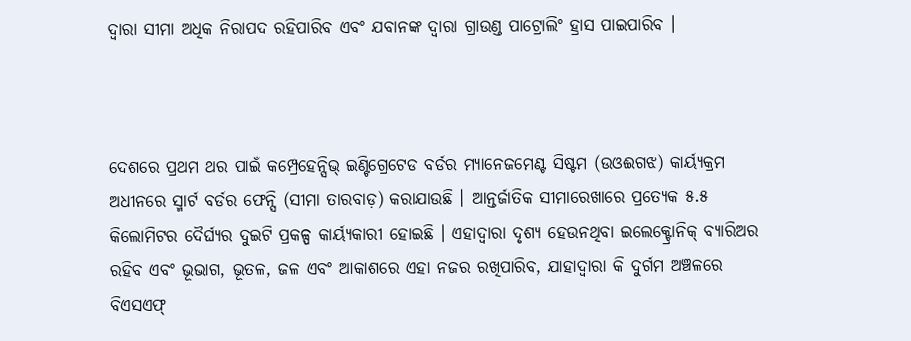ଦ୍ୱାରା ସୀମା ଅଧିକ ନିରାପଦ ରହିପାରିବ ଏବଂ ଯବାନଙ୍କ ଦ୍ୱାରା ଗ୍ରାଉଣ୍ଡ ପାଟ୍ରୋଲିଂ ହ୍ରାସ ପାଇପାରିବ ।



ଦେଶରେ ପ୍ରଥମ ଥର ପାଇଁ କମ୍ପ୍ରେହେନ୍ସିଭ୍ ଇଣ୍ଟିଗ୍ରେଟେଡ ବର୍ଡର ମ୍ୟାନେଜମେଣ୍ଟ ସିଷ୍ଟମ (ଉଓଈଗଝ) କାର୍ୟ୍ୟକ୍ରମ ଅଧୀନରେ ସ୍ମାର୍ଟ ବର୍ଡର ଫେନ୍ସି (ସୀମା ତାରବାଡ଼) କରାଯାଉଛି । ଆନ୍ତର୍ଜାତିକ ସୀମାରେଖାରେ ପ୍ରତ୍ୟେକ ୫.୫ କିଲୋମିଟର ଦୈର୍ଘ୍ୟର ଦୁଇଟି ପ୍ରକଳ୍ପ କାର୍ୟ୍ୟକାରୀ ହୋଇଛି । ଏହାଦ୍ୱାରା ଦୃଶ୍ୟ ହେଉନଥିବା ଇଲେକ୍ଟ୍ରୋନିକ୍ ବ୍ୟାରିଅର ରହିବ ଏବଂ ଭୂଭାଗ, ଭୂତଳ, ଜଳ ଏବଂ ଆକାଶରେ ଏହା ନଜର ରଖିପାରିବ, ଯାହାଦ୍ୱାରା କି ଦୁର୍ଗମ ଅଞ୍ଚଳରେ ବିଏସଏଫ୍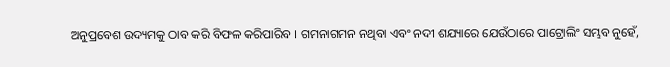ଅନୁପ୍ରବେଶ ଉଦ୍ୟମକୁ ଠାବ କରି ବିଫଳ କରିପାରିବ । ଗମନାଗମନ ନଥିବା ଏବଂ ନଦୀ ଶଯ୍ୟାରେ ଯେଉଁଠାରେ ପାଟ୍ରୋଲିଂ ସମ୍ଭବ ନୁହେଁ,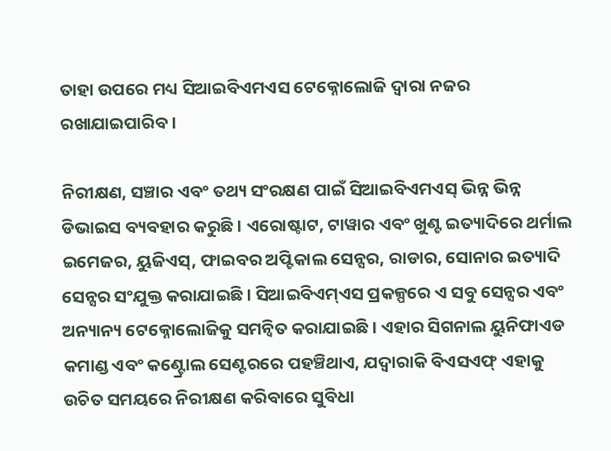ତାହା ଉପରେ ମଧ୍ୟ ସିଆଇବିଏମଏସ ଟେକ୍ନୋଲୋଜି ଦ୍ୱାରା ନଜର ରଖାଯାଇପାରିବ ।

ନିରୀକ୍ଷଣ, ସଞ୍ଚାର ଏବଂ ତଥ୍ୟ ସଂରକ୍ଷଣ ପାଇଁ ସିଆଇବିଏମଏସ୍ ଭିନ୍ନ ଭିନ୍ନ ଡିଭାଇସ ବ୍ୟବହାର କରୁଛି । ଏରୋଷ୍ଟାଟ, ଟାୱାର ଏବଂ ଖୁଣ୍ଟ ଇତ୍ୟାଦିରେ ଥର୍ମାଲ ଇମେଜର, ୟୁଜିଏସ୍, ଫାଇବର ଅପ୍ଟିକାଲ ସେନ୍ସର, ରାଡାର, ସୋନାର ଇତ୍ୟାଦି ସେନ୍ସର ସଂଯୁକ୍ତ କରାଯାଇଛି । ସିଆଇବିଏମ୍ଏସ ପ୍ରକଳ୍ପରେ ଏ ସବୁ ସେନ୍ସର ଏବଂ ଅନ୍ୟାନ୍ୟ ଟେକ୍ନୋଲୋଜିକୁ ସମନ୍ୱିତ କରାଯାଇଛି । ଏହାର ସିଗନାଲ ୟୁନିଫାଏଡ କମାଣ୍ଡ ଏବଂ କଣ୍ଟ୍ରୋଲ ସେଣ୍ଟରରେ ପହଞ୍ଚିଥାଏ, ଯଦ୍ୱାରାକି ବିଏସଏଫ୍ ଏହାକୁ ଉଚିତ ସମୟରେ ନିରୀକ୍ଷଣ କରିବାରେ ସୁବିଧା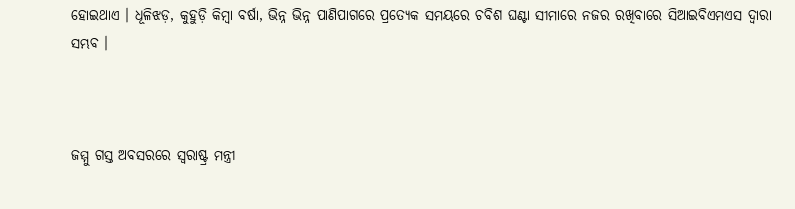ହୋଇଥାଏ । ଧୂଳିଝଡ଼, କୁହୁଡ଼ି କିମ୍ବା ବର୍ଷା, ଭିନ୍ନ ଭିନ୍ନ ପାଣିପାଗରେ ପ୍ରତ୍ୟେକ ସମୟରେ ଚବିଶ ଘଣ୍ଟା ସୀମାରେ ନଜର ରଖିବାରେ ସିଆଇବିଏମଏସ ଦ୍ୱାରା ସମ୍ଭବ ।



ଜମ୍ମୁ ଗସ୍ତ ଅବସରରେ ସ୍ୱରାଷ୍ଟ୍ର ମନ୍ତ୍ରୀ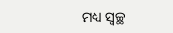ମଧ୍ୟ ସ୍ୱଚ୍ଛ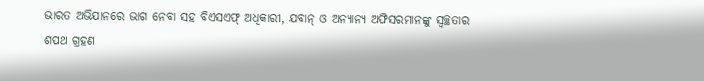ଭାରତ ଅଭିଯାନରେ ଭାଗ ନେବା ସହ ବିଏସଏଫ୍ ଅଧିକାରୀ, ଯବାନ୍ ଓ ଅନ୍ୟାନ୍ୟ ଅଫିସରମାନଙ୍କୁ ସ୍ୱଚ୍ଛତାର ଶପଥ ଗ୍ରହଣ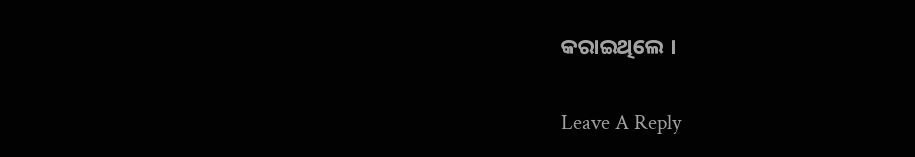କରାଇଥିଲେ ।

Leave A Reply